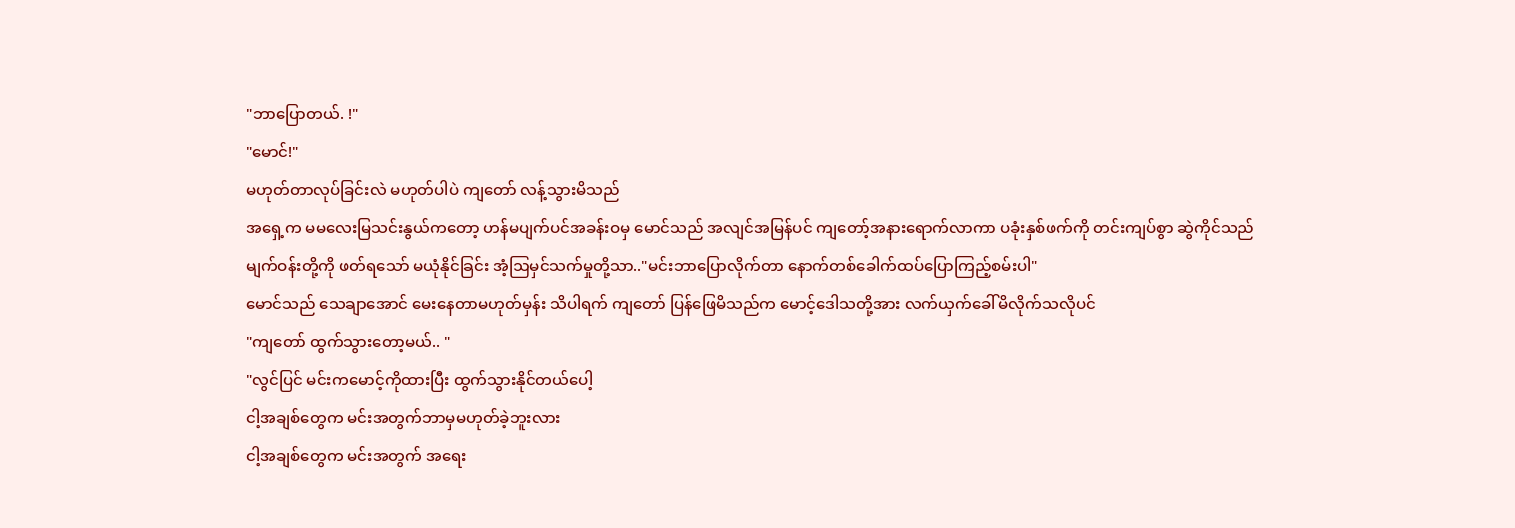"ဘာပြောတယ်. !"
"မောင်!"
မဟုတ်တာလုပ်ခြင်းလဲ မဟုတ်ပါပဲ ကျတော် လန့်သွားမိသည်
အရှေ့က မမလေးမြသင်းနွယ်ကတော့ ဟန်မပျက်ပင်အခန်းဝမှ မောင်သည် အလျင်အမြန်ပင် ကျတော့်အနားရောက်လာကာ ပခုံးနှစ်ဖက်ကို တင်းကျပ်စွာ ဆွဲကိုင်သည်
မျက်ဝန်းတို့ကို ဖတ်ရသော် မယုံနိုင်ခြင်း အံ့ဩမှင်သက်မှုတို့သာ.."မင်းဘာပြောလိုက်တာ နောက်တစ်ခေါက်ထပ်ပြောကြည့်စမ်းပါ"
မောင်သည် သေချာအောင် မေးနေတာမဟုတ်မှန်း သိပါရက် ကျတော် ပြန်ဖြေမိသည်က မောင့်ဒေါသတို့အား လက်ယှက်ခေါ်မိလိုက်သလိုပင်
"ကျတော် ထွက်သွားတော့မယ်.. "
"လွင်ပြင် မင်းကမောင့်ကိုထားပြီး ထွက်သွားနိုင်တယ်ပေါ့
ငါ့အချစ်တွေက မင်းအတွက်ဘာမှမဟုတ်ခဲ့ဘူးလား
ငါ့အချစ်တွေက မင်းအတွက် အရေး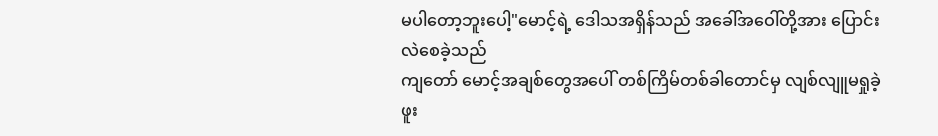မပါတော့ဘူးပေါ့"မောင့်ရဲ့ ဒေါသအရှိန်သည် အခေါ်အဝေါ်တို့အား ပြောင်းလဲစေခဲ့သည်
ကျတော် မောင့်အချစ်တွေအပေါ် တစ်ကြိမ်တစ်ခါတောင်မှ လျစ်လျူမရှုခဲ့ဖူး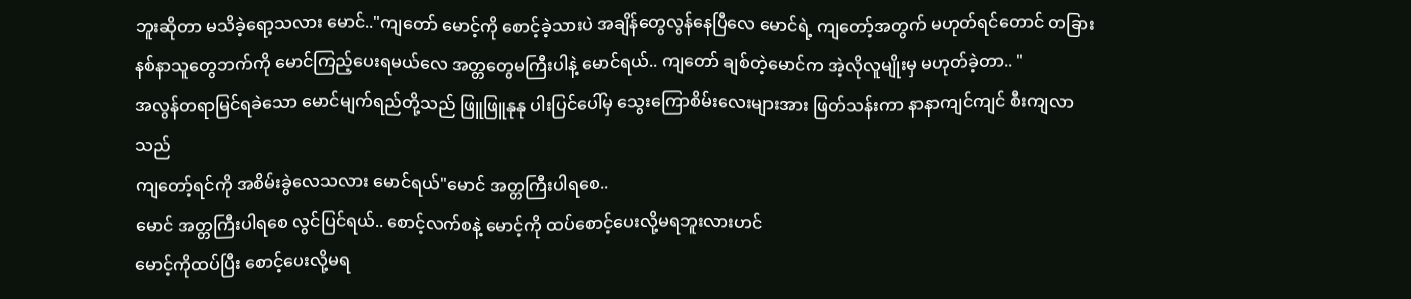ဘူးဆိုတာ မသိခဲ့ရော့သလား မောင်.."ကျတော် မောင့်ကို စောင့်ခဲ့သားပဲ အချိန်တွေလွန်နေပြီလေ မောင်ရဲ့ ကျတော့်အတွက် မဟုတ်ရင်တောင် တခြားနစ်နာသူတွေဘက်ကို မောင်ကြည့်ပေးရမယ်လေ အတ္တတွေမကြီးပါနဲ့ မောင်ရယ်.. ကျတော် ချစ်တဲ့မောင်က အဲ့လိုလူမျိုးမှ မဟုတ်ခဲ့တာ.. "
အလွန်တရာမြင်ရခဲသော မောင်မျက်ရည်တို့သည် ဖြူဖြူနုနု ပါးပြင်ပေါ်မှ သွေးကြောစိမ်းလေးများအား ဖြတ်သန်းကာ နာနာကျင်ကျင် စီးကျလာသည်
ကျတော့်ရင်ကို အစိမ်းခွဲလေသလား မောင်ရယ်"မောင် အတ္တကြီးပါရစေ..
မောင် အတ္တကြီးပါရစေ လွင်ပြင်ရယ်.. စောင့်လက်စနဲ့ မောင့်ကို ထပ်စောင့်ပေးလို့မရဘူးလားဟင်
မောင့်ကိုထပ်ပြီး စောင့်ပေးလို့မရ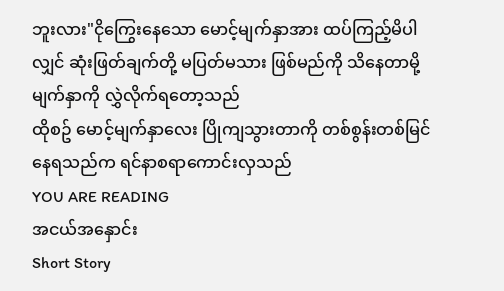ဘူးလား"ငိုကြွေးနေသော မောင့်မျက်နှာအား ထပ်ကြည့်မိပါလျှင် ဆုံးဖြတ်ချက်တို့ မပြတ်မသား ဖြစ်မည်ကို သိနေတာမို့ မျက်နှာကို လွှဲလိုက်ရတော့သည်
ထိုစဥ် မောင့်မျက်နှာလေး ပြိုကျသွားတာကို တစ်စွန်းတစ်မြင်နေရသည်က ရင်နာစရာကောင်းလှသည်
YOU ARE READING
အငယ်အနှောင်း
Short Story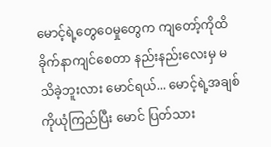မောင့်ရဲ့တွေဝေမှုတွေက ကျတော့်ကိုထိခိုက်နာကျင်စေတာ နည်းနည်းလေးမှ မသိခဲ့ဘူးလား မောင်ရယ်... မောင့်ရဲ့အချစ်ကိုယုံကြည်ပြီး မောင် ပြတ်သား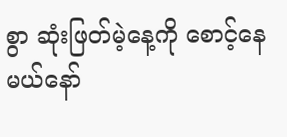စွာ ဆုံးဖြတ်မဲ့နေ့ကို စောင့်နေမယ်နော်